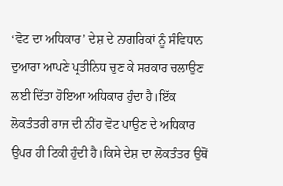‘ਵੋਟ ਦਾ ਅਧਿਕਾਰ’ ਦੇਸ਼ ਦੇ ਨਾਗਰਿਕਾਂ ਨੂੰ ਸੰਵਿਧਾਨ ਦੁਆਰਾ ਆਪਣੇ ਪ੍ਰਤੀਨਿਧ ਚੁਣ ਕੇ ਸਰਕਾਰ ਚਲਾਉਣ ਲਈ ਦਿੱਤਾ ਹੋਇਆ ਅਧਿਕਾਰ ਹੁੰਦਾ ਹੈ।ਇੱਕ ਲੋਕਤੰਤਰੀ ਰਾਜ ਦੀ ਨੀਂਹ ਵੋਟ ਪਾਉਣ ਦੇ ਅਧਿਕਾਰ ਉਪਰ ਹੀ ਟਿਕੀ ਹੁੰਦੀ ਹੈ।ਕਿਸੇ ਦੇਸ਼ ਦਾ ਲੋਕਤੰਤਰ ਉਥੋਂ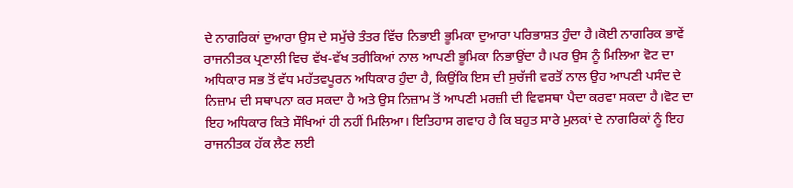ਦੇ ਨਾਗਰਿਕਾਂ ਦੁਆਰਾ ਉਸ ਦੇ ਸਮੁੱਚੇ ਤੰਤਰ ਵਿੱਚ ਨਿਭਾਈ ਭੂਮਿਕਾ ਦੁਆਰਾ ਪਰਿਭਾਸ਼ਤ ਹੁੰਦਾ ਹੈ।ਕੋਈ ਨਾਗਰਿਕ ਭਾਵੇਂ ਰਾਜਨੀਤਕ ਪ੍ਰਣਾਲੀ ਵਿਚ ਵੱਖ-ਵੱਖ ਤਰੀਕਿਆਂ ਨਾਲ ਆਪਣੀ ਭੂਮਿਕਾ ਨਿਭਾਉਂਦਾ ਹੈ।ਪਰ ਉਸ ਨੂੰ ਮਿਲਿਆ ਵੋਟ ਦਾ ਅਧਿਕਾਰ ਸਭ ਤੋਂ ਵੱਧ ਮਹੱਤਵਪੂਰਨ ਅਧਿਕਾਰ ਹੁੰਦਾ ਹੈ, ਕਿਉਂਕਿ ਇਸ ਦੀ ਸੁਚੱਜੀ ਵਰਤੋਂ ਨਾਲ ਉਹ ਆਪਣੀ ਪਸੰਦ ਦੇ ਨਿਜ਼ਾਮ ਦੀ ਸਥਾਪਨਾ ਕਰ ਸਕਦਾ ਹੈ ਅਤੇ ਉਸ ਨਿਜ਼ਾਮ ਤੋਂ ਆਪਣੀ ਮਰਜ਼ੀ ਦੀ ਵਿਵਸਥਾ ਪੈਦਾ ਕਰਵਾ ਸਕਦਾ ਹੈ।ਵੋਟ ਦਾ ਇਹ ਅਧਿਕਾਰ ਕਿਤੇ ਸੌਖਿਆਂ ਹੀ ਨਹੀਂ ਮਿਲਿਆ। ਇਤਿਹਾਸ ਗਵਾਹ ਹੈ ਕਿ ਬਹੁਤ ਸਾਰੇ ਮੁਲਕਾਂ ਦੇ ਨਾਗਰਿਕਾਂ ਨੂੰ ਇਹ ਰਾਜਨੀਤਕ ਹੱਕ ਲੈਣ ਲਈ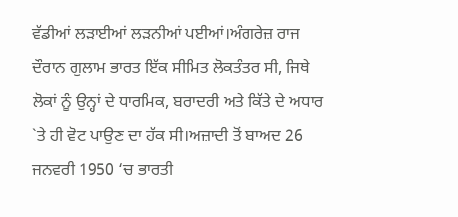ਵੱਡੀਆਂ ਲੜਾਈਆਂ ਲੜਨੀਆਂ ਪਈਆਂ।ਅੰਗਰੇਜ਼ ਰਾਜ ਦੌਰਾਨ ਗੁਲਾਮ ਭਾਰਤ ਇੱਕ ਸੀਮਿਤ ਲੋਕਤੰਤਰ ਸੀ, ਜਿਥੇ ਲੋਕਾਂ ਨੂੰ ਉਨ੍ਹਾਂ ਦੇ ਧਾਰਮਿਕ, ਬਰਾਦਰੀ ਅਤੇ ਕਿੱਤੇ ਦੇ ਅਧਾਰ `ਤੇ ਹੀ ਵੋਟ ਪਾਉਣ ਦਾ ਹੱਕ ਸੀ।ਅਜ਼ਾਦੀ ਤੋਂ ਬਾਅਦ 26 ਜਨਵਰੀ 1950 ‘ਚ ਭਾਰਤੀ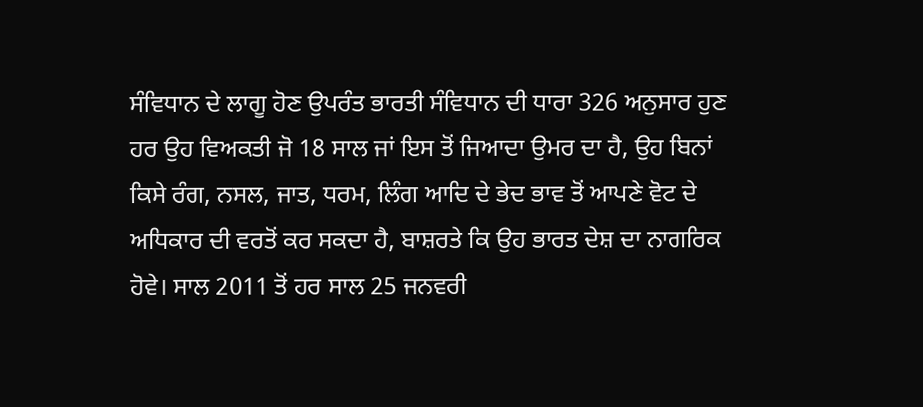ਸੰਵਿਧਾਨ ਦੇ ਲਾਗੂ ਹੋਣ ਉਪਰੰਤ ਭਾਰਤੀ ਸੰਵਿਧਾਨ ਦੀ ਧਾਰਾ 326 ਅਨੁਸਾਰ ਹੁਣ ਹਰ ਉਹ ਵਿਅਕਤੀ ਜੋ 18 ਸਾਲ ਜਾਂ ਇਸ ਤੋਂ ਜਿਆਦਾ ਉਮਰ ਦਾ ਹੈ, ਉਹ ਬਿਨਾਂ ਕਿਸੇ ਰੰਗ, ਨਸਲ, ਜਾਤ, ਧਰਮ, ਲਿੰਗ ਆਦਿ ਦੇ ਭੇਦ ਭਾਵ ਤੋਂ ਆਪਣੇ ਵੋਟ ਦੇ ਅਧਿਕਾਰ ਦੀ ਵਰਤੋਂ ਕਰ ਸਕਦਾ ਹੈ, ਬਾਸ਼ਰਤੇ ਕਿ ਉਹ ਭਾਰਤ ਦੇਸ਼ ਦਾ ਨਾਗਰਿਕ ਹੋਵੇ। ਸਾਲ 2011 ਤੋਂ ਹਰ ਸਾਲ 25 ਜਨਵਰੀ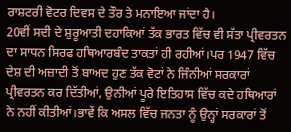ਰਾਸ਼ਟਰੀ ਵੋਟਰ ਦਿਵਸ ਦੇ ਤੌਰ ਤੇ ਮਨਾਇਆ ਜਾਂਦਾ ਹੈ।
20ਵੀਂ ਸਦੀ ਦੇ ਸ਼ੁਰੂਆਤੀ ਦਹਾਕਿਆਂ ਤੱਕ ਭਾਰਤ ਵਿੱਚ ਵੀ ਸੱਤਾ ਪ੍ਰੀਵਰਤਨ ਦਾ ਸਾਧਨ ਸਿਰਫ ਹਥਿਆਰਬੰਦ ਤਾਕਤਾਂ ਹੀ ਰਹੀਆਂ।ਪਰ 1947 ਵਿੱਚ ਦੇਸ਼ ਦੀ ਅਜ਼ਾਦੀ ਤੋਂ ਬਾਅਦ ਹੁਣ ਤੱਕ ਵੋਟਾਂ ਨੇ ਜਿੰਨੀਆਂ ਸਰਕਾਰਾਂ ਪ੍ਰੀਵਰਤਨ ਕਰ ਦਿੱਤੀਆਂ, ਉਨੀਆਂ ਪੂਰੇ ਇਤਿਹਾਸ ਵਿੱਚ ਕਦੇ ਹਥਿਆਰਾਂ ਨੇ ਨਹੀਂ ਕੀਤੀਆਂ।ਭਾਵੇਂ ਕਿ ਅਸਲ ਵਿੱਚ ਜਨਤਾ ਨੂੰ ਉਨ੍ਹਾਂ ਸਰਕਾਰਾਂ ਤੋਂ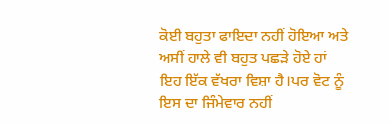ਕੋਈ ਬਹੁਤਾ ਫਾਇਦਾ ਨਹੀਂ ਹੋਇਆ ਅਤੇ ਅਸੀਂ ਹਾਲੇ ਵੀ ਬਹੁਤ ਪਛੜੇ ਹੋਏ ਹਾਂ ਇਹ ਇੱਕ ਵੱਖਰਾ ਵਿਸ਼ਾ ਹੈ।ਪਰ ਵੋਟ ਨੂੰ ਇਸ ਦਾ ਜਿੰਮੇਵਾਰ ਨਹੀਂ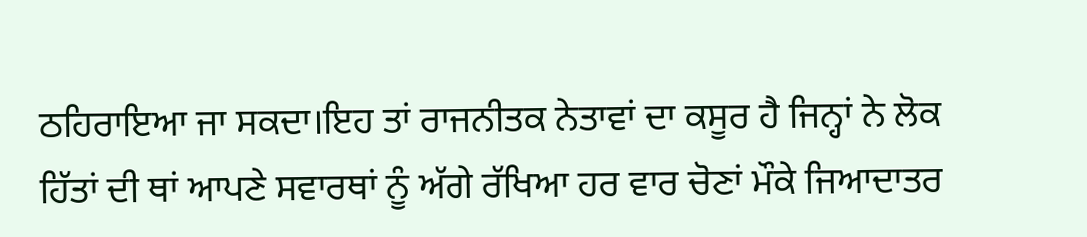ਠਹਿਰਾਇਆ ਜਾ ਸਕਦਾ।ਇਹ ਤਾਂ ਰਾਜਨੀਤਕ ਨੇਤਾਵਾਂ ਦਾ ਕਸੂਰ ਹੈ ਜਿਨ੍ਹਾਂ ਨੇ ਲੋਕ ਹਿੱਤਾਂ ਦੀ ਥਾਂ ਆਪਣੇ ਸਵਾਰਥਾਂ ਨੂੰ ਅੱਗੇ ਰੱਖਿਆ ਹਰ ਵਾਰ ਚੋਣਾਂ ਮੌਕੇ ਜਿਆਦਾਤਰ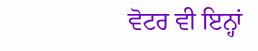ਵੋਟਰ ਵੀ ਇਨ੍ਹਾਂ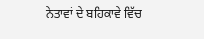ਨੇਤਾਵਾਂ ਦੇ ਬਹਿਕਾਵੇ ਵਿੱਚ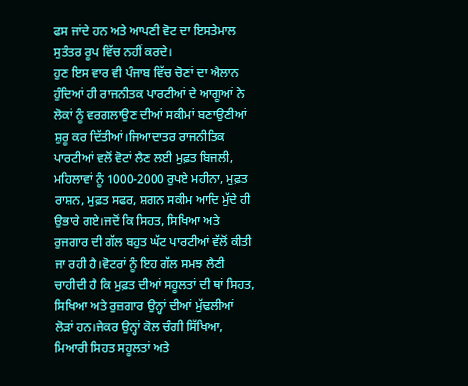ਫਸ ਜਾਂਦੇ ਹਨ ਅਤੇ ਆਪਣੀ ਵੋਟ ਦਾ ਇਸਤੇਮਾਲ ਸੁਤੰਤਰ ਰੂਪ ਵਿੱਚ ਨਹੀਂ ਕਰਦੇ।
ਹੁਣ ਇਸ ਵਾਰ ਵੀ ਪੰਜਾਬ ਵਿੱਚ ਚੋਣਾਂ ਦਾ ਐਲਾਨ ਹੁੰਦਿਆਂ ਹੀ ਰਾਜਨੀਤਕ ਪਾਰਟੀਆਂ ਦੇ ਆਗੂਆਂ ਨੇ ਲੋਕਾਂ ਨੂੰ ਵਰਗਲਾਉਣ ਦੀਆਂ ਸਕੀਮਾਂ ਬਣਾਉਣੀਆਂ ਸ਼ੁਰੂ ਕਰ ਦਿੱਤੀਆਂ।ਜਿਆਦਾਤਰ ਰਾਜਨੀਤਿਕ ਪਾਰਟੀਆਂ ਵਲੋਂ ਵੋਟਾਂ ਲੈਣ ਲਈ ਮੁਫ਼ਤ ਬਿਜਲੀ, ਮਹਿਲਾਵਾਂ ਨੂੰ 1000-2000 ਰੁਪਏ ਮਹੀਨਾ, ਮੁਫ਼ਤ ਰਾਸ਼ਨ, ਮੁਫ਼ਤ ਸਫਰ, ਸ਼ਗਨ ਸਕੀਮ ਆਦਿ ਮੁੱਦੇ ਹੀ ਉਭਾਰੇ ਗਏ।ਜਦੋਂ ਕਿ ਸਿਹਤ, ਸਿਖਿਆ ਅਤੇ ਰੁਜਗਾਰ ਦੀ ਗੱਲ ਬਹੁਤ ਘੱਟ ਪਾਰਟੀਆਂ ਵੱਲੋਂ ਕੀਤੀ ਜਾ ਰਹੀ ਹੈ।ਵੋਟਰਾਂ ਨੂੰ ਇਹ ਗੱਲ ਸਮਝ ਲੈਣੀ ਚਾਹੀਦੀ ਹੈ ਕਿ ਮੁਫ਼ਤ ਦੀਆਂ ਸਹੂਲਤਾਂ ਦੀ ਥਾਂ ਸਿਹਤ, ਸਿਖਿਆ ਅਤੇ ਰੁਜ਼ਗਾਰ ਉਨ੍ਹਾਂ ਦੀਆਂ ਮੁੱਢਲੀਆਂ ਲੋੜਾਂ ਹਨ।ਜੇਕਰ ਉਨ੍ਹਾਂ ਕੋਲ ਚੰਗੀ ਸਿੱਖਿਆ, ਮਿਆਰੀ ਸਿਹਤ ਸਹੂਲਤਾਂ ਅਤੇ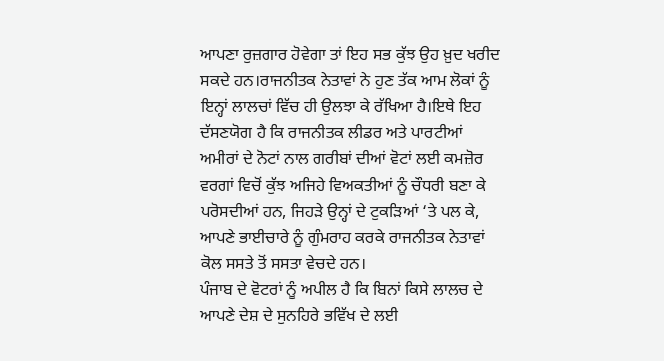ਆਪਣਾ ਰੁਜ਼ਗਾਰ ਹੋਵੇਗਾ ਤਾਂ ਇਹ ਸਭ ਕੁੱਝ ਉਹ ਖ਼ੁਦ ਖਰੀਦ ਸਕਦੇ ਹਨ।ਰਾਜਨੀਤਕ ਨੇਤਾਵਾਂ ਨੇ ਹੁਣ ਤੱਕ ਆਮ ਲੋਕਾਂ ਨੂੰ ਇਨ੍ਹਾਂ ਲਾਲਚਾਂ ਵਿੱਚ ਹੀ ਉਲਝਾ ਕੇ ਰੱਖਿਆ ਹੈ।ਇਥੇ ਇਹ ਦੱਸਣਯੋਗ ਹੈ ਕਿ ਰਾਜਨੀਤਕ ਲੀਡਰ ਅਤੇ ਪਾਰਟੀਆਂ ਅਮੀਰਾਂ ਦੇ ਨੋਟਾਂ ਨਾਲ ਗਰੀਬਾਂ ਦੀਆਂ ਵੋਟਾਂ ਲਈ ਕਮਜ਼ੋਰ ਵਰਗਾਂ ਵਿਚੋਂ ਕੁੱਝ ਅਜਿਹੇ ਵਿਅਕਤੀਆਂ ਨੂੰ ਚੌਧਰੀ ਬਣਾ ਕੇ ਪਰੋਸਦੀਆਂ ਹਨ, ਜਿਹੜੇ ਉਨ੍ਹਾਂ ਦੇ ਟੁਕੜਿਆਂ ‘ਤੇ ਪਲ ਕੇ, ਆਪਣੇ ਭਾਈਚਾਰੇ ਨੂੰ ਗੁੰਮਰਾਹ ਕਰਕੇ ਰਾਜਨੀਤਕ ਨੇਤਾਵਾਂ ਕੋਲ ਸਸਤੇ ਤੋਂ ਸਸਤਾ ਵੇਚਦੇ ਹਨ।
ਪੰਜਾਬ ਦੇ ਵੋਟਰਾਂ ਨੂੰ ਅਪੀਲ ਹੈ ਕਿ ਬਿਨਾਂ ਕਿਸੇ ਲਾਲਚ ਦੇ ਆਪਣੇ ਦੇਸ਼ ਦੇ ਸੁਨਹਿਰੇ ਭਵਿੱਖ ਦੇ ਲਈ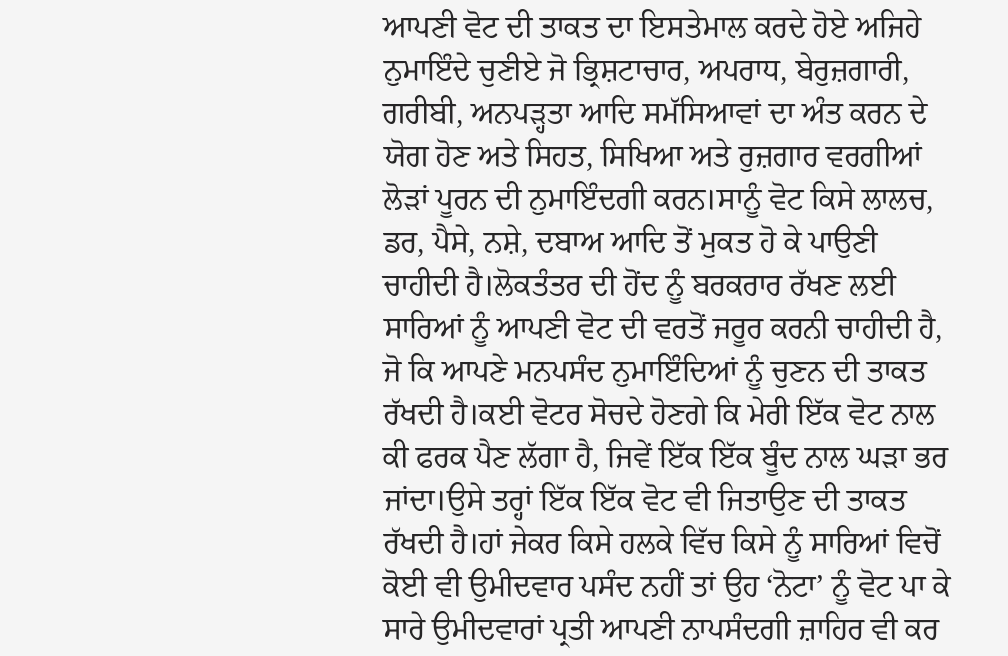ਆਪਣੀ ਵੋਟ ਦੀ ਤਾਕਤ ਦਾ ਇਸਤੇਮਾਲ ਕਰਦੇ ਹੋਏ ਅਜਿਹੇ ਨੁਮਾਇੰਦੇ ਚੁਣੀਏ ਜੋ ਭ੍ਰਿਸ਼ਟਾਚਾਰ, ਅਪਰਾਧ, ਬੇਰੁਜ਼ਗਾਰੀ, ਗਰੀਬੀ, ਅਨਪੜ੍ਹਤਾ ਆਦਿ ਸਮੱਸਿਆਵਾਂ ਦਾ ਅੰਤ ਕਰਨ ਦੇ ਯੋਗ ਹੋਣ ਅਤੇ ਸਿਹਤ, ਸਿਖਿਆ ਅਤੇ ਰੁਜ਼ਗਾਰ ਵਰਗੀਆਂ ਲੋੜਾਂ ਪੂਰਨ ਦੀ ਨੁਮਾਇੰਦਗੀ ਕਰਨ।ਸਾਨੂੰ ਵੋਟ ਕਿਸੇ ਲਾਲਚ, ਡਰ, ਪੈਸੇ, ਨਸ਼ੇ, ਦਬਾਅ ਆਦਿ ਤੋਂ ਮੁਕਤ ਹੋ ਕੇ ਪਾਉਣੀ ਚਾਹੀਦੀ ਹੈ।ਲੋਕਤੰਤਰ ਦੀ ਹੋਂਦ ਨੂੰ ਬਰਕਰਾਰ ਰੱਖਣ ਲਈ ਸਾਰਿਆਂ ਨੂੰ ਆਪਣੀ ਵੋਟ ਦੀ ਵਰਤੋਂ ਜਰੂਰ ਕਰਨੀ ਚਾਹੀਦੀ ਹੈ, ਜੋ ਕਿ ਆਪਣੇ ਮਨਪਸੰਦ ਨੁਮਾਇੰਦਿਆਂ ਨੂੰ ਚੁਣਨ ਦੀ ਤਾਕਤ ਰੱਖਦੀ ਹੈ।ਕਈ ਵੋਟਰ ਸੋਚਦੇ ਹੋਣਗੇ ਕਿ ਮੇਰੀ ਇੱਕ ਵੋਟ ਨਾਲ ਕੀ ਫਰਕ ਪੈਣ ਲੱਗਾ ਹੈ, ਜਿਵੇਂ ਇੱਕ ਇੱਕ ਬੂੰਦ ਨਾਲ ਘੜਾ ਭਰ ਜਾਂਦਾ।ਉਸੇ ਤਰ੍ਹਾਂ ਇੱਕ ਇੱਕ ਵੋਟ ਵੀ ਜਿਤਾਉਣ ਦੀ ਤਾਕਤ ਰੱਖਦੀ ਹੈ।ਹਾਂ ਜੇਕਰ ਕਿਸੇ ਹਲਕੇ ਵਿੱਚ ਕਿਸੇ ਨੂੰ ਸਾਰਿਆਂ ਵਿਚੋਂ ਕੋਈ ਵੀ ਉਮੀਦਵਾਰ ਪਸੰਦ ਨਹੀਂ ਤਾਂ ਉਹ ‘ਨੋਟਾ’ ਨੂੰ ਵੋਟ ਪਾ ਕੇ ਸਾਰੇ ਉਮੀਦਵਾਰਾਂ ਪ੍ਰਤੀ ਆਪਣੀ ਨਾਪਸੰਦਗੀ ਜ਼ਾਹਿਰ ਵੀ ਕਰ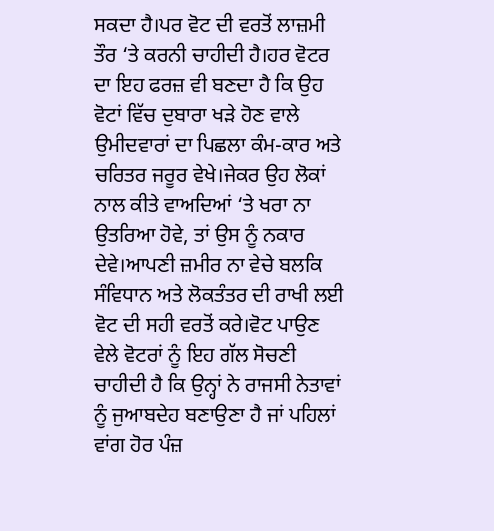ਸਕਦਾ ਹੈ।ਪਰ ਵੋਟ ਦੀ ਵਰਤੋਂ ਲਾਜ਼ਮੀ ਤੌਰ ‘ਤੇ ਕਰਨੀ ਚਾਹੀਦੀ ਹੈ।ਹਰ ਵੋਟਰ ਦਾ ਇਹ ਫਰਜ਼ ਵੀ ਬਣਦਾ ਹੈ ਕਿ ਉਹ ਵੋਟਾਂ ਵਿੱਚ ਦੁਬਾਰਾ ਖੜੇ ਹੋਣ ਵਾਲੇ ਉਮੀਦਵਾਰਾਂ ਦਾ ਪਿਛਲਾ ਕੰਮ-ਕਾਰ ਅਤੇ ਚਰਿਤਰ ਜਰੂਰ ਵੇਖੇ।ਜੇਕਰ ਉਹ ਲੋਕਾਂ ਨਾਲ ਕੀਤੇ ਵਾਅਦਿਆਂ ‘ਤੇ ਖਰਾ ਨਾ ਉਤਰਿਆ ਹੋਵੇ, ਤਾਂ ਉਸ ਨੂੰ ਨਕਾਰ ਦੇਵੇ।ਆਪਣੀ ਜ਼ਮੀਰ ਨਾ ਵੇਚੇ ਬਲਕਿ ਸੰਵਿਧਾਨ ਅਤੇ ਲੋਕਤੰਤਰ ਦੀ ਰਾਖੀ ਲਈ ਵੋਟ ਦੀ ਸਹੀ ਵਰਤੋਂ ਕਰੇ।ਵੋਟ ਪਾਉਣ ਵੇਲੇ ਵੋਟਰਾਂ ਨੂੰ ਇਹ ਗੱਲ ਸੋਚਣੀ ਚਾਹੀਦੀ ਹੈ ਕਿ ਉਨ੍ਹਾਂ ਨੇ ਰਾਜਸੀ ਨੇਤਾਵਾਂ ਨੂੰ ਜੁਆਬਦੇਹ ਬਣਾਉਣਾ ਹੈ ਜਾਂ ਪਹਿਲਾਂ ਵਾਂਗ ਹੋਰ ਪੰਜ਼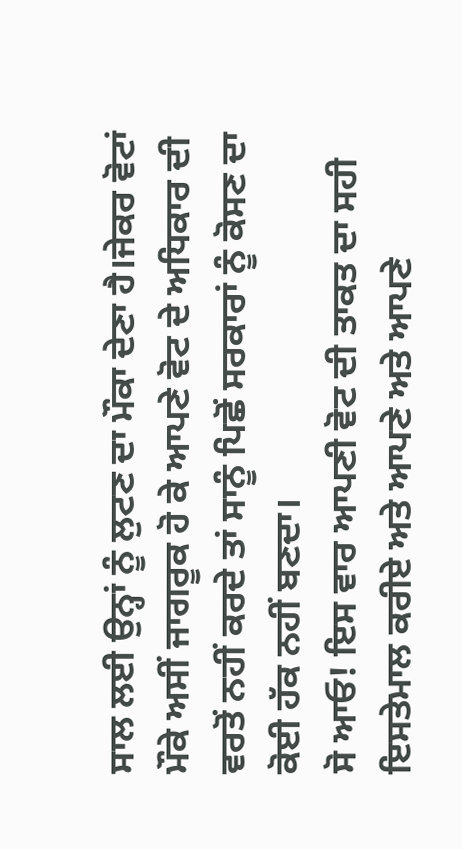ਸਾਲ ਲਈ ਉਨ੍ਹਾਂ ਨੂੰ ਲੁਟਣ ਦਾ ਮੌਕਾ ਦੇਣਾ ਹੈ।ਜੇਕਰ ਵੋਟਾਂ ਮੌਕੇ ਅਸੀਂ ਜਾਗਰੂਕ ਹੋ ਕੇ ਆਪਣੇ ਵੋਟ ਦੇ ਅਧਿਕਾਰ ਦੀ ਵਰਤੋਂ ਨਹੀਂ ਕਰਦੇ ਤਾਂ ਸਾਨੂੰ ਪਿਛੋਂ ਸਰਕਾਰਾਂ ਨੂੰ ਕੋਸਣ ਦਾ ਕੋਈ ਹੱਕ ਨਹੀਂ ਬਣਦਾ।
ਸੋ ਆਓ! ਇਸ ਵਾਰ ਆਪਣੀ ਵੋਟ ਦੀ ਤਾਕਤ ਦਾ ਸਹੀ ਇਸਤੇਮਾਲ ਕਰੀਏ ਅਤੇ ਆਪਣੇ ਅਤੇ ਆਪਣੇ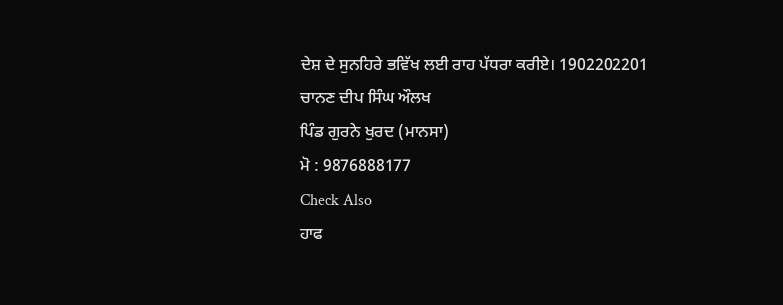ਦੇਸ਼ ਦੇ ਸੁਨਹਿਰੇ ਭਵਿੱਖ ਲਈ ਰਾਹ ਪੱਧਰਾ ਕਰੀਏ। 1902202201
ਚਾਨਣ ਦੀਪ ਸਿੰਘ ਔਲਖ
ਪਿੰਡ ਗੁਰਨੇ ਖੁਰਦ (ਮਾਨਸਾ)
ਮੋ : 9876888177
Check Also
ਹਾਫ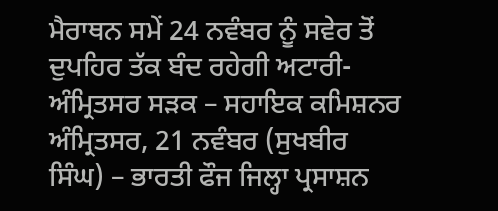ਮੈਰਾਥਨ ਸਮੇਂ 24 ਨਵੰਬਰ ਨੂੰ ਸਵੇਰ ਤੋਂ ਦੁਪਹਿਰ ਤੱਕ ਬੰਦ ਰਹੇਗੀ ਅਟਾਰੀ-ਅੰਮ੍ਰਿਤਸਰ ਸੜਕ – ਸਹਾਇਕ ਕਮਿਸ਼ਨਰ
ਅੰਮ੍ਰਿਤਸਰ, 21 ਨਵੰਬਰ (ਸੁਖਬੀਰ ਸਿੰਘ) – ਭਾਰਤੀ ਫੌਜ ਜਿਲ੍ਹਾ ਪ੍ਰਸਾਸ਼ਨ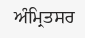ਅੰਮ੍ਰਿਤਸਰ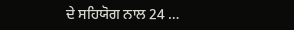ਦੇ ਸਹਿਯੋਗ ਨਾਲ 24 …